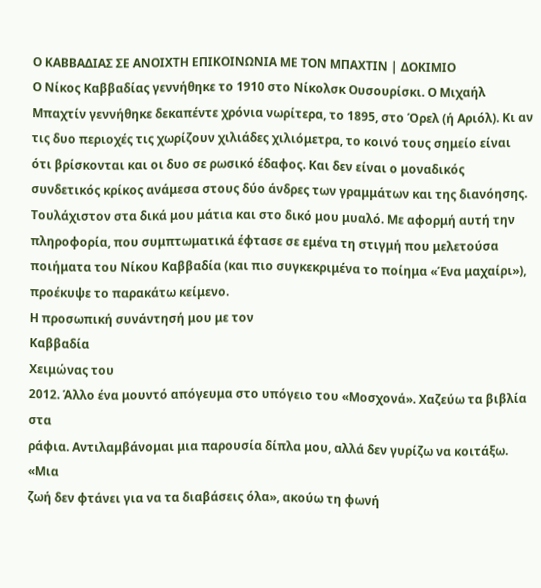Ο ΚΑΒΒΑΔΙΑΣ ΣΕ ΑΝΟΙΧΤΗ ΕΠΙΚΟΙΝΩΝΙΑ ΜΕ ΤΟΝ ΜΠΑΧΤΙΝ | ΔΟΚΙΜΙΟ
Ο Νίκος Καββαδίας γεννήθηκε το 1910 στο Νίκολσκ Ουσουρίσκι. Ο Μιχαήλ Μπαχτίν γεννήθηκε δεκαπέντε χρόνια νωρίτερα, το 1895, στο Όρελ (ή Αριόλ). Κι αν τις δυο περιοχές τις χωρίζουν χιλιάδες χιλιόμετρα, το κοινό τους σημείο είναι ότι βρίσκονται και οι δυο σε ρωσικό έδαφος. Και δεν είναι ο μοναδικός συνδετικός κρίκος ανάμεσα στους δύο άνδρες των γραμμάτων και της διανόησης. Τουλάχιστον στα δικά μου μάτια και στο δικό μου μυαλό. Με αφορμή αυτή την πληροφορία, που συμπτωματικά έφτασε σε εμένα τη στιγμή που μελετούσα ποιήματα του Νίκου Καββαδία (και πιο συγκεκριμένα το ποίημα «Ένα μαχαίρι»), προέκυψε το παρακάτω κείμενο.
Η προσωπική συνάντησή μου με τον
Καββαδία
Χειμώνας του
2012. Άλλο ένα μουντό απόγευμα στο υπόγειο του «Μοσχονά». Χαζεύω τα βιβλία στα
ράφια. Αντιλαμβάνομαι μια παρουσία δίπλα μου, αλλά δεν γυρίζω να κοιτάξω. «Μια
ζωή δεν φτάνει για να τα διαβάσεις όλα», ακούω τη φωνή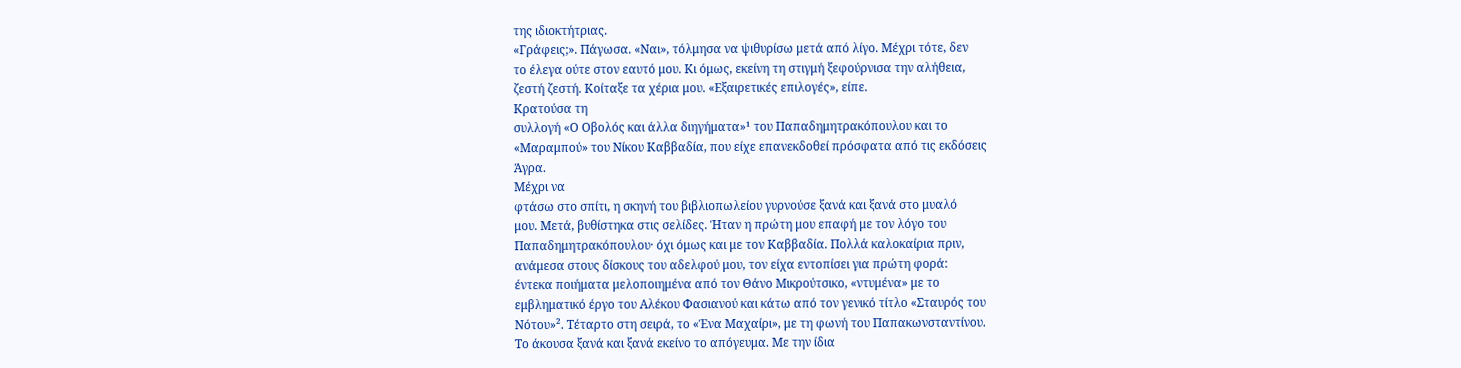της ιδιοκτήτριας.
«Γράφεις;». Πάγωσα. «Ναι», τόλμησα να ψιθυρίσω μετά από λίγο. Μέχρι τότε, δεν
το έλεγα ούτε στον εαυτό μου. Κι όμως, εκείνη τη στιγμή ξεφούρνισα την αλήθεια,
ζεστή ζεστή. Κοίταξε τα χέρια μου. «Εξαιρετικές επιλογές», είπε.
Κρατούσα τη
συλλογή «Ο Οβολός και άλλα διηγήματα»¹ του Παπαδημητρακόπουλου και το
«Μαραμπού» του Νίκου Καββαδία, που είχε επανεκδοθεί πρόσφατα από τις εκδόσεις
Άγρα.
Μέχρι να
φτάσω στο σπίτι, η σκηνή του βιβλιοπωλείου γυρνούσε ξανά και ξανά στο μυαλό
μου. Μετά, βυθίστηκα στις σελίδες. Ήταν η πρώτη μου επαφή με τον λόγο του
Παπαδημητρακόπουλου· όχι όμως και με τον Καββαδία. Πολλά καλοκαίρια πριν,
ανάμεσα στους δίσκους του αδελφού μου, τον είχα εντοπίσει για πρώτη φορά:
έντεκα ποιήματα μελοποιημένα από τον Θάνο Μικρούτσικο, «ντυμένα» με το
εμβληματικό έργο του Αλέκου Φασιανού και κάτω από τον γενικό τίτλο «Σταυρός του
Νότου»². Τέταρτο στη σειρά, το «Ένα Μαχαίρι», με τη φωνή του Παπακωνσταντίνου.
Το άκουσα ξανά και ξανά εκείνο το απόγευμα. Με την ίδια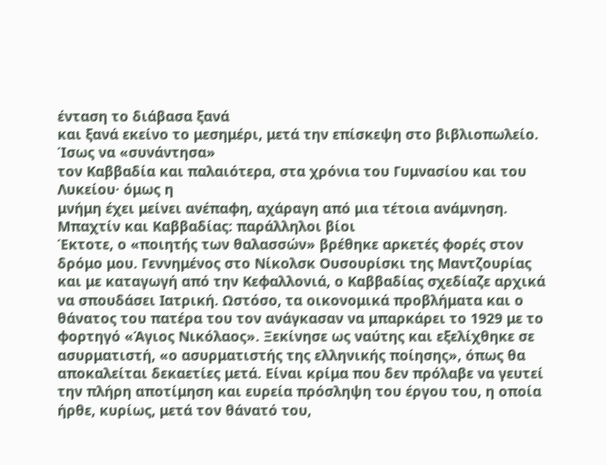ένταση το διάβασα ξανά
και ξανά εκείνο το μεσημέρι, μετά την επίσκεψη στο βιβλιοπωλείο.
Ίσως να «συνάντησα»
τον Καββαδία και παλαιότερα, στα χρόνια του Γυμνασίου και του Λυκείου· όμως η
μνήμη έχει μείνει ανέπαφη, αχάραγη από μια τέτοια ανάμνηση.
Μπαχτίν και Καββαδίας: παράλληλοι βίοι
Έκτοτε, ο «ποιητής των θαλασσών» βρέθηκε αρκετές φορές στον δρόμο μου. Γεννημένος στο Νίκολσκ Ουσουρίσκι της Μαντζουρίας και με καταγωγή από την Κεφαλλονιά, ο Καββαδίας σχεδίαζε αρχικά να σπουδάσει Ιατρική. Ωστόσο, τα οικονομικά προβλήματα και ο θάνατος του πατέρα του τον ανάγκασαν να μπαρκάρει το 1929 με το φορτηγό «Άγιος Νικόλαος». Ξεκίνησε ως ναύτης και εξελίχθηκε σε ασυρματιστή, «ο ασυρματιστής της ελληνικής ποίησης», όπως θα αποκαλείται δεκαετίες μετά. Είναι κρίμα που δεν πρόλαβε να γευτεί την πλήρη αποτίμηση και ευρεία πρόσληψη του έργου του, η οποία ήρθε, κυρίως, μετά τον θάνατό του,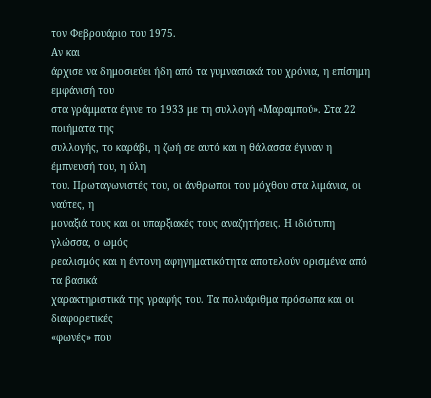τον Φεβρουάριο του 1975.
Αν και
άρχισε να δημοσιεύει ήδη από τα γυμνασιακά του χρόνια, η επίσημη εμφάνισή του
στα γράμματα έγινε το 1933 με τη συλλογή «Μαραμπού». Στα 22 ποιήματα της
συλλογής, το καράβι, η ζωή σε αυτό και η θάλασσα έγιναν η έμπνευσή του, η ύλη
του. Πρωταγωνιστές του, οι άνθρωποι του μόχθου στα λιμάνια, οι ναύτες, η
μοναξιά τους και οι υπαρξιακές τους αναζητήσεις. Η ιδιότυπη γλώσσα, ο ωμός
ρεαλισμός και η έντονη αφηγηματικότητα αποτελούν ορισμένα από τα βασικά
χαρακτηριστικά της γραφής του. Τα πολυάριθμα πρόσωπα και οι διαφορετικές
«φωνές» που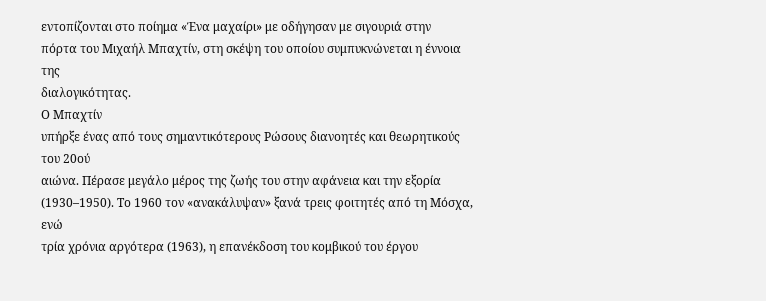εντοπίζονται στο ποίημα «Ένα μαχαίρι» με οδήγησαν με σιγουριά στην
πόρτα του Μιχαήλ Μπαχτίν, στη σκέψη του οποίου συμπυκνώνεται η έννοια της
διαλογικότητας.
Ο Μπαχτίν
υπήρξε ένας από τους σημαντικότερους Ρώσους διανοητές και θεωρητικούς του 20ού
αιώνα. Πέρασε μεγάλο μέρος της ζωής του στην αφάνεια και την εξορία
(1930–1950). Το 1960 τον «ανακάλυψαν» ξανά τρεις φοιτητές από τη Μόσχα, ενώ
τρία χρόνια αργότερα (1963), η επανέκδοση του κομβικού του έργου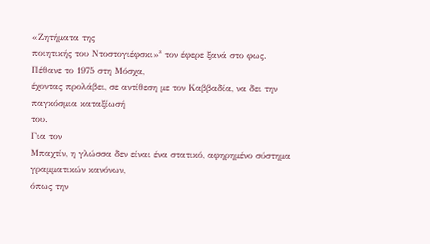«Ζητήματα της
ποιητικής του Ντοστογιέφσκι»³ τον έφερε ξανά στο φως. Πέθανε το 1975 στη Μόσχα,
έχοντας προλάβει, σε αντίθεση με τον Καββαδία, να δει την παγκόσμια καταξίωσή
του.
Για τον
Μπαχτίν, η γλώσσα δεν είναι ένα στατικό, αφηρημένο σύστημα γραμματικών κανόνων,
όπως την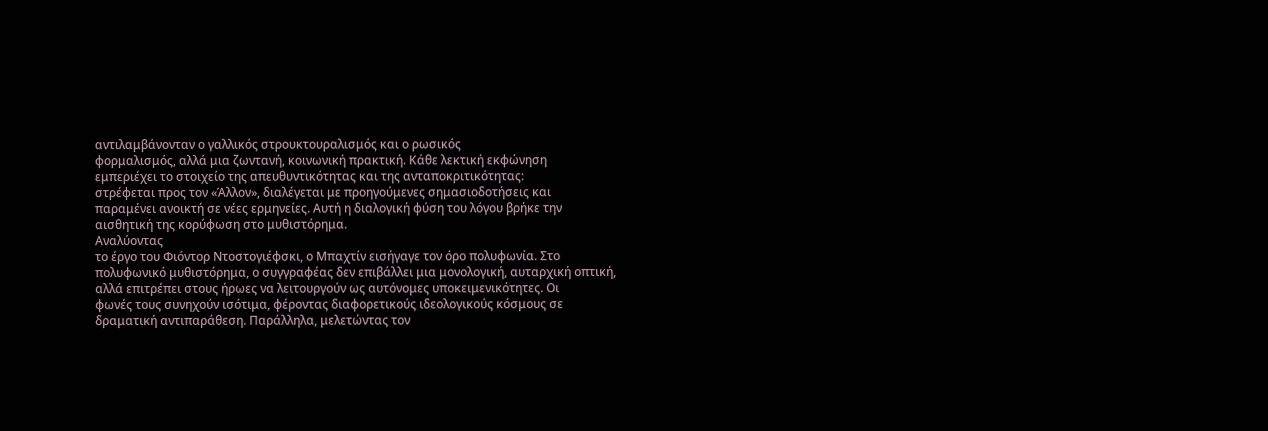αντιλαμβάνονταν ο γαλλικός στρουκτουραλισμός και ο ρωσικός
φορμαλισμός, αλλά μια ζωντανή, κοινωνική πρακτική. Κάθε λεκτική εκφώνηση
εμπεριέχει το στοιχείο της απευθυντικότητας και της ανταποκριτικότητας:
στρέφεται προς τον «Άλλον», διαλέγεται με προηγούμενες σημασιοδοτήσεις και
παραμένει ανοικτή σε νέες ερμηνείες. Αυτή η διαλογική φύση του λόγου βρήκε την
αισθητική της κορύφωση στο μυθιστόρημα.
Αναλύοντας
το έργο του Φιόντορ Ντοστογιέφσκι, ο Μπαχτίν εισήγαγε τον όρο πολυφωνία. Στο
πολυφωνικό μυθιστόρημα, ο συγγραφέας δεν επιβάλλει μια μονολογική, αυταρχική οπτική,
αλλά επιτρέπει στους ήρωες να λειτουργούν ως αυτόνομες υποκειμενικότητες. Οι
φωνές τους συνηχούν ισότιμα, φέροντας διαφορετικούς ιδεολογικούς κόσμους σε
δραματική αντιπαράθεση. Παράλληλα, μελετώντας τον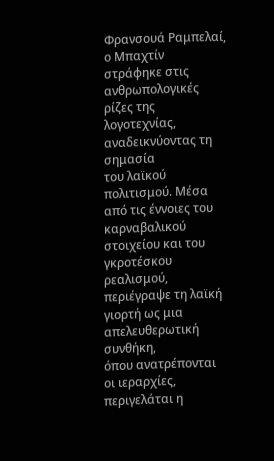Φρανσουά Ραμπελαί, ο Μπαχτίν
στράφηκε στις ανθρωπολογικές ρίζες της λογοτεχνίας, αναδεικνύοντας τη σημασία
του λαϊκού πολιτισμού. Μέσα από τις έννοιες του καρναβαλικού στοιχείου και του
γκροτέσκου ρεαλισμού, περιέγραψε τη λαϊκή γιορτή ως μια απελευθερωτική συνθήκη,
όπου ανατρέπονται οι ιεραρχίες, περιγελάται η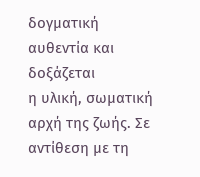δογματική αυθεντία και δοξάζεται
η υλική, σωματική αρχή της ζωής. Σε αντίθεση με τη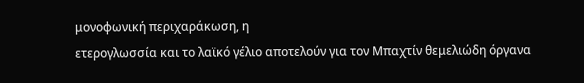μονοφωνική περιχαράκωση, η
ετερογλωσσία και το λαϊκό γέλιο αποτελούν για τον Μπαχτίν θεμελιώδη όργανα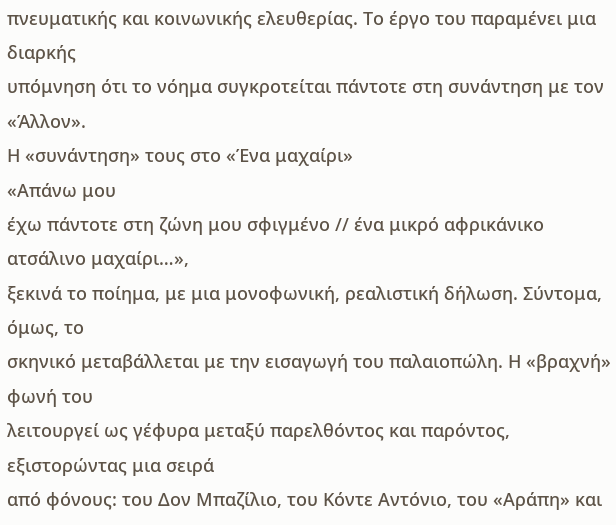πνευματικής και κοινωνικής ελευθερίας. Το έργο του παραμένει μια διαρκής
υπόμνηση ότι το νόημα συγκροτείται πάντοτε στη συνάντηση με τον «Άλλον».
Η «συνάντηση» τους στο «Ένα μαχαίρι»
«Απάνω μου
έχω πάντοτε στη ζώνη μου σφιγμένο // ένα μικρό αφρικάνικο ατσάλινο μαχαίρι…»,
ξεκινά το ποίημα, με μια μονοφωνική, ρεαλιστική δήλωση. Σύντομα, όμως, το
σκηνικό μεταβάλλεται με την εισαγωγή του παλαιοπώλη. Η «βραχνή» φωνή του
λειτουργεί ως γέφυρα μεταξύ παρελθόντος και παρόντος, εξιστορώντας μια σειρά
από φόνους: του Δον Μπαζίλιο, του Κόντε Αντόνιο, του «Αράπη» και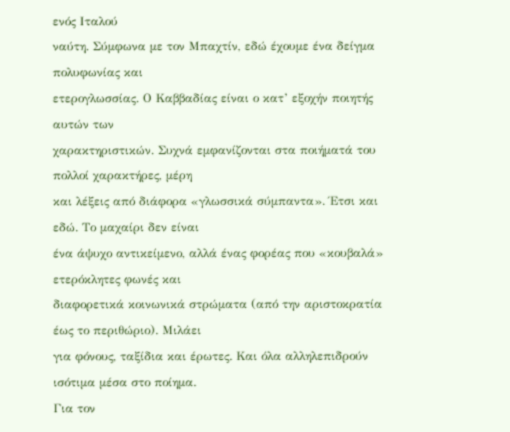ενός Ιταλού
ναύτη. Σύμφωνα με τον Μπαχτίν, εδώ έχουμε ένα δείγμα πολυφωνίας και
ετερογλωσσίας. Ο Καββαδίας είναι ο κατ’ εξοχήν ποιητής αυτών των
χαρακτηριστικών. Συχνά εμφανίζονται στα ποιήματά του πολλοί χαρακτήρες, μέρη
και λέξεις από διάφορα «γλωσσικά σύμπαντα». Έτσι και εδώ. Το μαχαίρι δεν είναι
ένα άψυχο αντικείμενο, αλλά ένας φορέας που «κουβαλά» ετερόκλητες φωνές και
διαφορετικά κοινωνικά στρώματα (από την αριστοκρατία έως το περιθώριο). Μιλάει
για φόνους, ταξίδια και έρωτες. Και όλα αλληλεπιδρούν ισότιμα μέσα στο ποίημα.
Για τον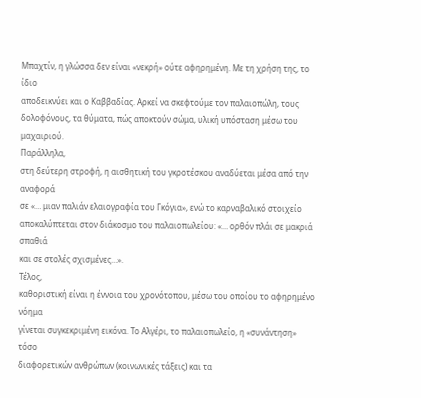Μπαχτίν, η γλώσσα δεν είναι «νεκρή» ούτε αφηρημένη. Με τη χρήση της, το ίδιο
αποδεικνύει και ο Καββαδίας. Αρκεί να σκεφτούμε τον παλαιοπώλη, τους
δολοφόνους, τα θύματα, πώς αποκτούν σώμα, υλική υπόσταση μέσω του μαχαιριού.
Παράλληλα,
στη δεύτερη στροφή, η αισθητική του γκροτέσκου αναδύεται μέσα από την αναφορά
σε «… μιαν παλιάν ελαιογραφία του Γκόγια», ενώ το καρναβαλικό στοιχείο
αποκαλύπτεται στον διάκοσμο του παλαιοπωλείου: «… ορθόν πλάι σε μακριά σπαθιά
και σε στολές σχισμένες…».
Τέλος,
καθοριστική είναι η έννοια του χρονότοπου, μέσω του οποίου το αφηρημένο νόημα
γίνεται συγκεκριμένη εικόνα. Το Αλγέρι, το παλαιοπωλείο, η «συνάντηση» τόσο
διαφορετικών ανθρώπων (κοινωνικές τάξεις) και τα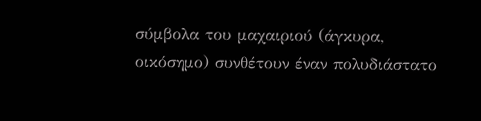σύμβολα του μαχαιριού (άγκυρα,
οικόσημο) συνθέτουν έναν πολυδιάστατο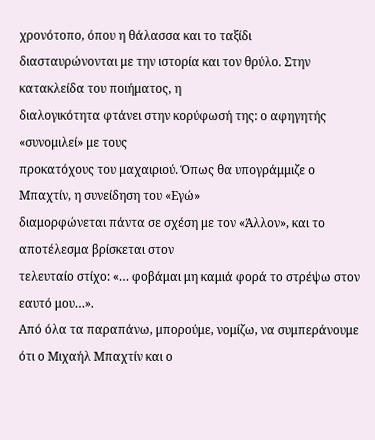χρονότοπο, όπου η θάλασσα και το ταξίδι
διασταυρώνονται με την ιστορία και τον θρύλο. Στην κατακλείδα του ποιήματος, η
διαλογικότητα φτάνει στην κορύφωσή της: ο αφηγητής «συνομιλεί» με τους
προκατόχους του μαχαιριού. Όπως θα υπογράμμιζε ο Μπαχτίν, η συνείδηση του «Εγώ»
διαμορφώνεται πάντα σε σχέση με τον «Άλλον», και το αποτέλεσμα βρίσκεται στον
τελευταίο στίχο: «… φοβάμαι μη καμιά φορά το στρέψω στον εαυτό μου…».
Από όλα τα παραπάνω, μπορούμε, νομίζω, να συμπεράνουμε ότι ο Μιχαήλ Μπαχτίν και ο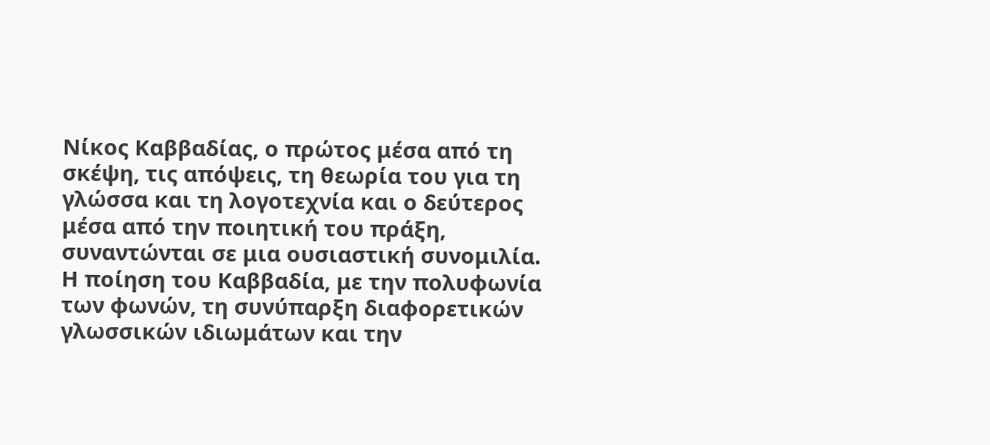Νίκος Καββαδίας, ο πρώτος μέσα από τη σκέψη, τις απόψεις, τη θεωρία του για τη γλώσσα και τη λογοτεχνία και ο δεύτερος μέσα από την ποιητική του πράξη, συναντώνται σε μια ουσιαστική συνομιλία. Η ποίηση του Καββαδία, με την πολυφωνία των φωνών, τη συνύπαρξη διαφορετικών γλωσσικών ιδιωμάτων και την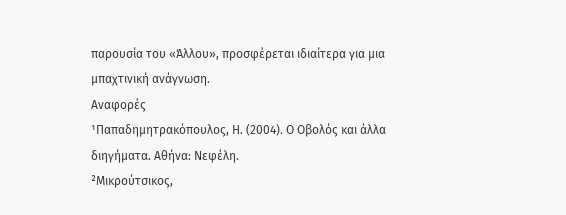παρουσία του «Άλλου», προσφέρεται ιδιαίτερα για μια μπαχτινική ανάγνωση.
Αναφορές
¹Παπαδημητρακόπουλος, Η. (2004). Ο Οβολός και άλλα διηγήματα. Αθήνα: Νεφέλη.
²Μικρούτσικος,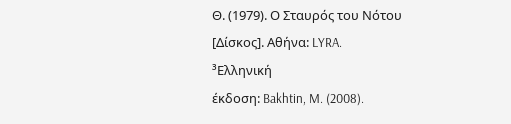Θ. (1979). Ο Σταυρός του Νότου [Δίσκος]. Αθήνα: LYRA.
³Ελληνική
έκδοση: Bakhtin, M. (2008).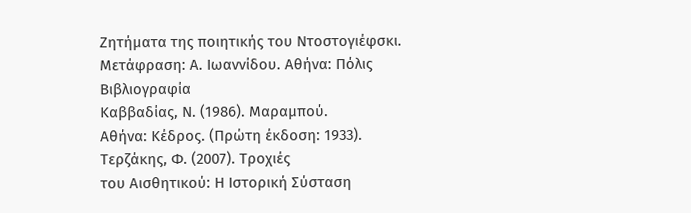Ζητήματα της ποιητικής του Ντοστογιέφσκι.
Μετάφραση: Α. Ιωαννίδου. Αθήνα: Πόλις
Βιβλιογραφία
Καββαδίας, Ν. (1986). Μαραμπού.
Αθήνα: Κέδρος. (Πρώτη έκδοση: 1933).
Τερζάκης, Φ. (2007). Τροχιές
του Αισθητικού: Η Ιστορική Σύσταση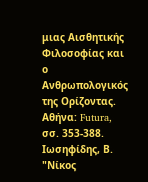μιας Αισθητικής Φιλοσοφίας και ο
Ανθρωπολογικός της Ορίζοντας. Αθήνα: Futura, σσ. 353-388.
Ιωσηφίδης, Β. "Νίκος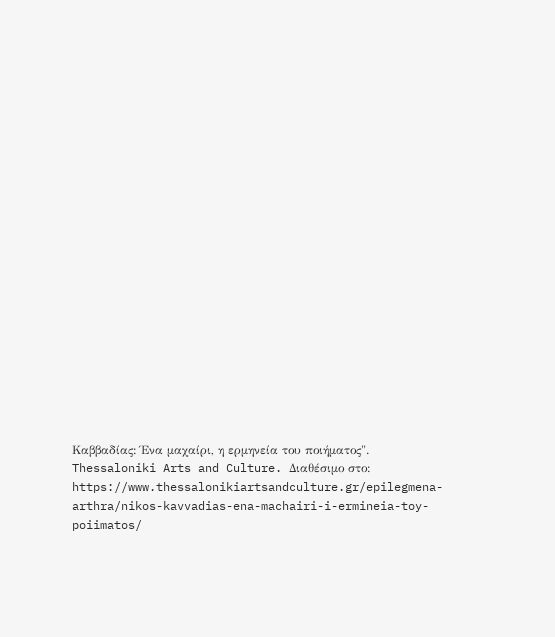Καββαδίας: Ένα μαχαίρι, η ερμηνεία του ποιήματος". Thessaloniki Arts and Culture. Διαθέσιμο στο: https://www.thessalonikiartsandculture.gr/epilegmena-arthra/nikos-kavvadias-ena-machairi-i-ermineia-toy-poiimatos/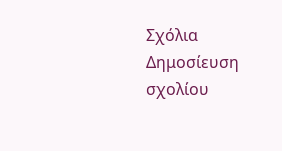Σχόλια
Δημοσίευση σχολίου